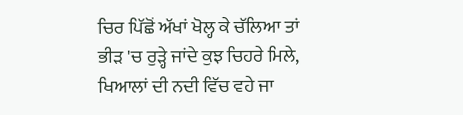ਚਿਰ ਪਿੱਛੋਂ ਅੱਖਾਂ ਖੋਲ੍ਹ ਕੇ ਚੱਲਿਆ ਤਾਂ
ਭੀੜ 'ਚ ਰੁੜ੍ਹੇ ਜਾਂਦੇ ਕੁਝ ਚਿਹਰੇ ਮਿਲੇ,
ਖਿਆਲਾਂ ਦੀ ਨਦੀ ਵਿੱਚ ਵਹੇ ਜਾ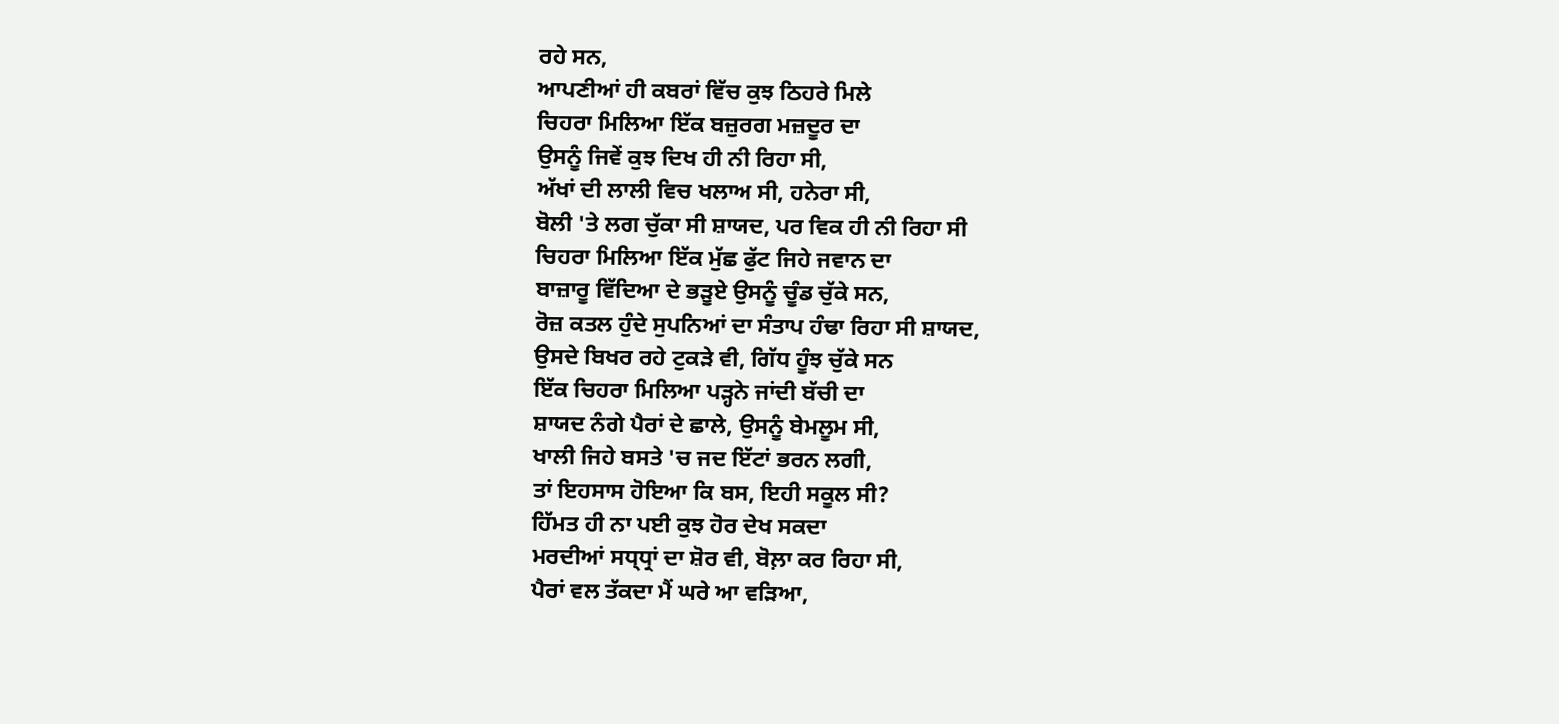ਰਹੇ ਸਨ,
ਆਪਣੀਆਂ ਹੀ ਕਬਰਾਂ ਵਿੱਚ ਕੁਝ ਠਿਹਰੇ ਮਿਲੇ
ਚਿਹਰਾ ਮਿਲਿਆ ਇੱਕ ਬਜ਼ੁਰਗ ਮਜ਼ਦੂਰ ਦਾ
ਉਸਨੂੰ ਜਿਵੇਂ ਕੁਝ ਦਿਖ ਹੀ ਨੀ ਰਿਹਾ ਸੀ,
ਅੱਖਾਂ ਦੀ ਲਾਲੀ ਵਿਚ ਖਲਾਅ ਸੀ, ਹਨੇਰਾ ਸੀ,
ਬੋਲੀ 'ਤੇ ਲਗ ਚੁੱਕਾ ਸੀ ਸ਼ਾਯਦ, ਪਰ ਵਿਕ ਹੀ ਨੀ ਰਿਹਾ ਸੀ
ਚਿਹਰਾ ਮਿਲਿਆ ਇੱਕ ਮੁੱਛ ਫੁੱਟ ਜਿਹੇ ਜਵਾਨ ਦਾ
ਬਾਜ਼ਾਰੂ ਵਿੱਦਿਆ ਦੇ ਭੜੂਏ ਉਸਨੂੰ ਚੂੰਡ ਚੁੱਕੇ ਸਨ,
ਰੋਜ਼ ਕਤਲ ਹੁੰਦੇ ਸੁਪਨਿਆਂ ਦਾ ਸੰਤਾਪ ਹੰਢਾ ਰਿਹਾ ਸੀ ਸ਼ਾਯਦ,
ਉਸਦੇ ਬਿਖਰ ਰਹੇ ਟੁਕੜੇ ਵੀ, ਗਿੱਧ ਹੂੰਝ ਚੁੱਕੇ ਸਨ
ਇੱਕ ਚਿਹਰਾ ਮਿਲਿਆ ਪੜ੍ਹਨੇ ਜਾਂਦੀ ਬੱਚੀ ਦਾ
ਸ਼ਾਯਦ ਨੰਗੇ ਪੈਰਾਂ ਦੇ ਛਾਲੇ, ਉਸਨੂੰ ਬੇਮਲੂਮ ਸੀ,
ਖਾਲੀ ਜਿਹੇ ਬਸਤੇ 'ਚ ਜਦ ਇੱਟਾਂ ਭਰਨ ਲਗੀ,
ਤਾਂ ਇਹਸਾਸ ਹੋਇਆ ਕਿ ਬਸ, ਇਹੀ ਸਕੂਲ ਸੀ?
ਹਿੱਮਤ ਹੀ ਨਾ ਪਈ ਕੁਝ ਹੋਰ ਦੇਖ ਸਕਦਾ
ਮਰਦੀਆਂ ਸਧ੍ਧ੍ਰਾਂ ਦਾ ਸ਼ੋਰ ਵੀ, ਬੋਲ਼ਾ ਕਰ ਰਿਹਾ ਸੀ,
ਪੈਰਾਂ ਵਲ ਤੱਕਦਾ ਮੈਂ ਘਰੇ ਆ ਵੜਿਆ,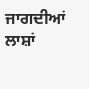ਜਾਗਦੀਆਂ ਲਾਸ਼ਾਂ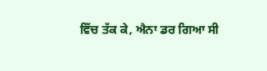ਵਿੱਚ ਤੱਕ ਕੇ, ਐਨਾ ਡਰ ਗਿਆ ਸੀ